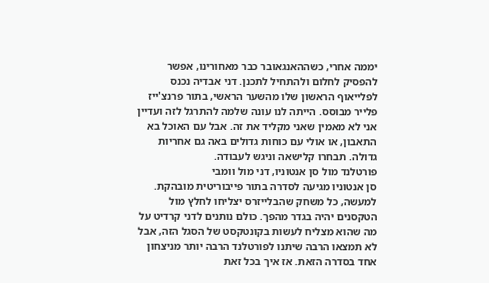יממה אחרי, כשההאנגאובר כבר מאחורינו, אפשר להפסיק לחלום ולהתחיל לתכנן. דני אבדיה נכנס לפלייאוף הראשון שלו מהשער הראשי, בתור פרנצ'ייז פלייר מבוסס. הייתה לנו עונה שלמה להתרגל לזה ועדיין אני לא מאמין שאני מקליד את זה. אבל עם האוכל בא התאבון, או אולי עם כוחות גדולים באה גם אחריות גדולה. תבחרו קלישאה וניגש לעבודה.
פורטלנד מול סן אנטוניו, דני מול וומבי
סן אנטוניו מגיעה לסדרה בתור פייבוריטית מובהקת. למעשה, כל משחק שהבלייזרס יצליחו לחלץ מול הטקסנים יהיה בגדר מהפך. כולם נותנים לדני קרדיט על מה שהוא מצליח לעשות בקונטקסט של הסגל הזה, אבל לא תמצאו הרבה שיתנו לפורטלנד הרבה יותר מניצחון אחד בסדרה הזאת. אז איך בכל זאת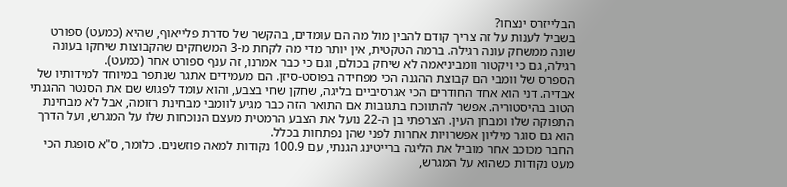הבלייזרס ינצחו?
בשביל לענות על זה צריך קודם להבין מול מה הם עומדים, בהקשר של סדרת פלייאוף, שהיא (כמעט) ספורט שונה ממשחק עונה רגילה. ברמה הטקטית, אין יותר מדי מה לקחת מ-3 המשחקים שהקבוצות שיחקו בעונה רגילה, גם כי ויקטור וומביניאמה לא שיחק בכולם, וגם כי כבר אמרנו, זה ענף ספורט אחר (כמעט).
הספרס של וומבי הם קבוצת ההגנה הכי מפחידה בפוסט-סיזן. הם מעמידים אתגר שנתפר במיוחד למידותיו של אבדיה. דני הוא אחד החודרים הכי אגרסיביים בליגה, שחקן שחי בצבע, והוא עומד לפגוש שם את הסנטר ההגנתי הטוב בהיסטוריה. אפשר להתווכח בתגובות אם התואר הזה כבר מגיע לוומבי מבחינת רזומה, אבל לא מבחינת התפוקה שלו ומבחן העין. הצרפתי בן ה-22 נועל את הצבע הרמטית מעצם הנוכחות שלו על המגרש, ועל הדרך הוא גם סוגר מיליון אפשרויות אחרות לפני שהן נפתחות בכלל.
החבר מכוכב אחר מוביל את הליגה ברייטינג הגנתי, עם 100.9 נקודות למאה פוזשנים. כלומר, ס"א סופגת הכי מעט נקודות כשהוא על המגרש,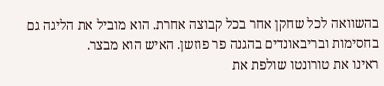בהשוואה לכל שחקן אחר בכל קבוצה אחרת. הוא מוביל את הליגה גם בחסימות ובריבאונדים בהגנה פר פוזשן. האיש הוא מבצר.
ראינו את טורונטו שולפת את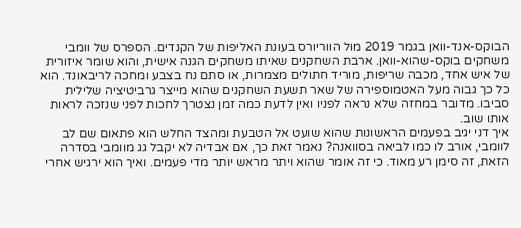הבוקס-אנד-וואן בגמר 2019 מול הווריורס בעונת האליפות של הקנדים. הספרס של וומבי משחקים בוקס-שהוא-וואן. ארבת השחקנים שאיתו משחקים הגנה אישית, והוא שומר איזורית של איש אחד, מכבה שריפות, מוריד חתולים מצמרות, או סתם נח בצבע ומחכה לריבאונד. הוא כל כך גבוה מעל האטמוספירה של שאר תשעת השחקנים שהוא מייצר גרביטיציה שלילית סביבו. מדובר במחזה שלא נראה לפניו ואין לדעת כמה זמן נצטרך לחכות לפני שנזכה לראות אותו שוב.
איך דני יגיב בפעמים הראשונות שהוא שועט אל הטבעת ומהצד החלש הוא פתאום שם לב לוומבי, אורב לו כמו לביאה בסוואנה? נאמר זאת כך, אם אבדיה לא יקבל גג מוומבי בסדרה הזאת, זה סימן רע מאוד. כי זה אומר שהוא ויתר מראש יותר מדי פעמים. ואיך הוא ירגיש אחרי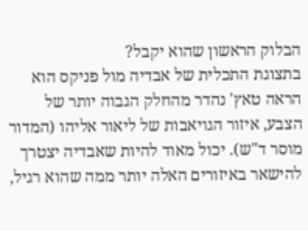הבלוק הראשון שהוא יקבל?
בתצוגת התכלית של אבדיה מול פניקס הוא הראה טאץ' נהדר מהחלק הגבוה יותר של הצבע, איזור הגויאבות של ליאור אליהו (המדור מוסר ד"ש). יכול מאוד להיות שאבדיה יצטרך להישאר באיזורים האלה יותר ממה שהוא רגיל,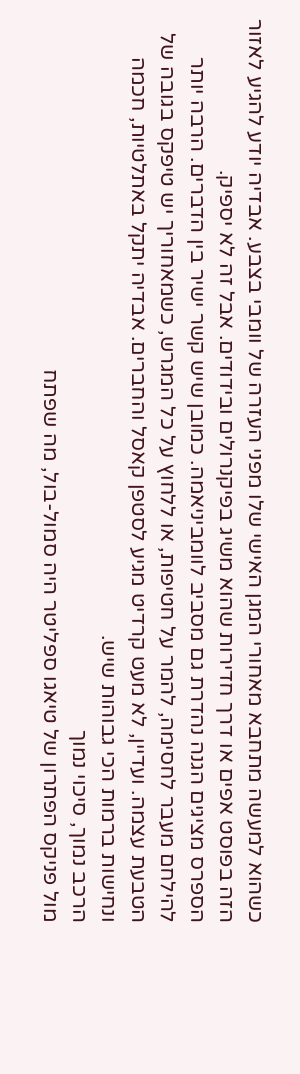כשהוא למעשה מתחבא מאחורי המגן האישי שלו מפני העזרה של וומבי בצבע. אבדיה יודע להגיע לאזור הזה בפוסט אפים או דרך חדירות שהוא משיג בפיקנרולים ובידודים. אבל זה לא יספיק.
הספרס מציגים הגנה נהדרת גם מסביב לוומביניאמה. כמובן שיש קשר ישיר בין הדברים. הרבה יותר להילחם מעבר לחסימה, להמר על חטיפות, או ללחוץ על כל המגרש, כשמאחוריך יש טיפקס בגובה של הטבעת עצמה. ועדיין, לא מעט קרדיט מגיע לסטפן קאסל והחברים. אבדיה יתקל באתלטיות, חכמה ונחישות ברמות הכי גבוהות שיש.
הרכב נמוך, סיכוי נמוך
מול פניקס הפתרון של טיאגו ספליטר היה סמול-בול, מה שפתח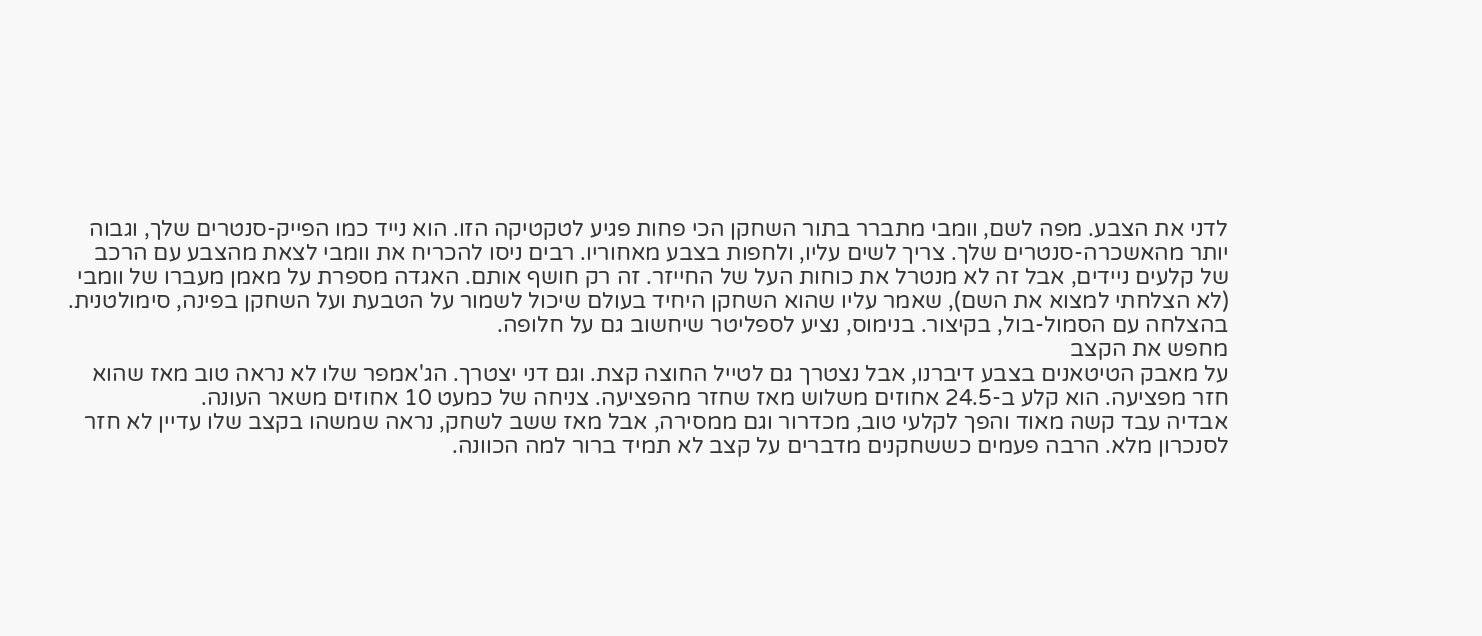לדני את הצבע. מפה לשם, וומבי מתברר בתור השחקן הכי פחות פגיע לטקטיקה הזו. הוא נייד כמו הפייק-סנטרים שלך, וגבוה יותר מהאשכרה-סנטרים שלך. צריך לשים עליו, ולחפות בצבע מאחוריו. רבים ניסו להכריח את וומבי לצאת מהצבע עם הרכב של קלעים ניידים, אבל זה לא מנטרל את כוחות העל של החייזר. זה רק חושף אותם. האגדה מספרת על מאמן מעברו של וומבי (לא הצלחתי למצוא את השם), שאמר עליו שהוא השחקן היחיד בעולם שיכול לשמור על הטבעת ועל השחקן בפינה, סימולטנית. בהצלחה עם הסמול-בול, בקיצור. בנימוס, נציע לספליטר שיחשוב גם על חלופה.
מחפש את הקצב
על מאבק הטיטאנים בצבע דיברנו, אבל נצטרך גם לטייל החוצה קצת. וגם דני יצטרך. הג'אמפר שלו לא נראה טוב מאז שהוא חזר מפציעה. הוא קלע ב-24.5 אחוזים משלוש מאז שחזר מהפציעה. צניחה של כמעט 10 אחוזים משאר העונה.
אבדיה עבד קשה מאוד והפך לקלעי טוב, מכדרור וגם ממסירה, אבל מאז ששב לשחק, נראה שמשהו בקצב שלו עדיין לא חזר לסנכרון מלא. הרבה פעמים כששחקנים מדברים על קצב לא תמיד ברור למה הכוונה.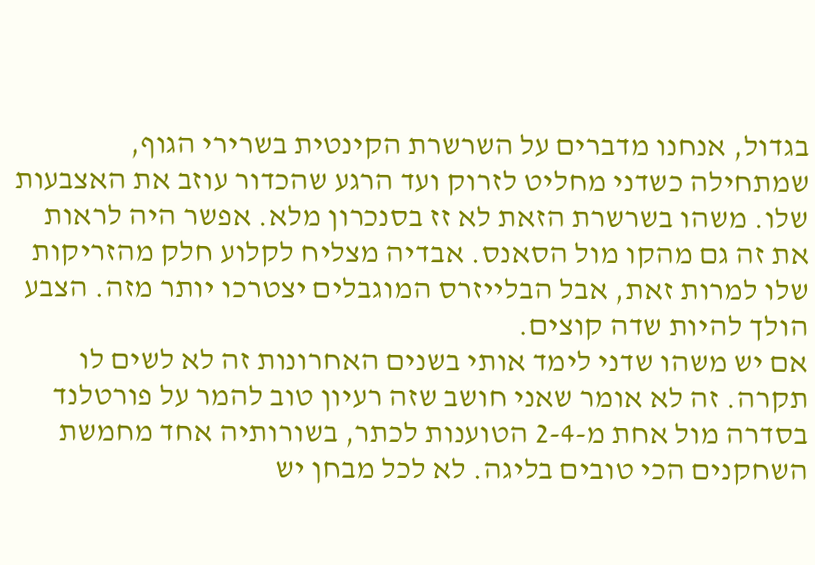בגדול, אנחנו מדברים על השרשרת הקינטית בשרירי הגוף, שמתחילה כשדני מחליט לזרוק ועד הרגע שהכדור עוזב את האצבעות שלו. משהו בשרשרת הזאת לא זז בסנכרון מלא. אפשר היה לראות את זה גם מהקו מול הסאנס. אבדיה מצליח לקלוע חלק מהזריקות שלו למרות זאת, אבל הבלייזרס המוגבלים יצטרכו יותר מזה. הצבע הולך להיות שדה קוצים.
אם יש משהו שדני לימד אותי בשנים האחרונות זה לא לשים לו תקרה. זה לא אומר שאני חושב שזה רעיון טוב להמר על פורטלנד בסדרה מול אחת מ-2-4 הטוענות לכתר, בשורותיה אחד מחמשת השחקנים הכי טובים בליגה. לא לכל מבחן יש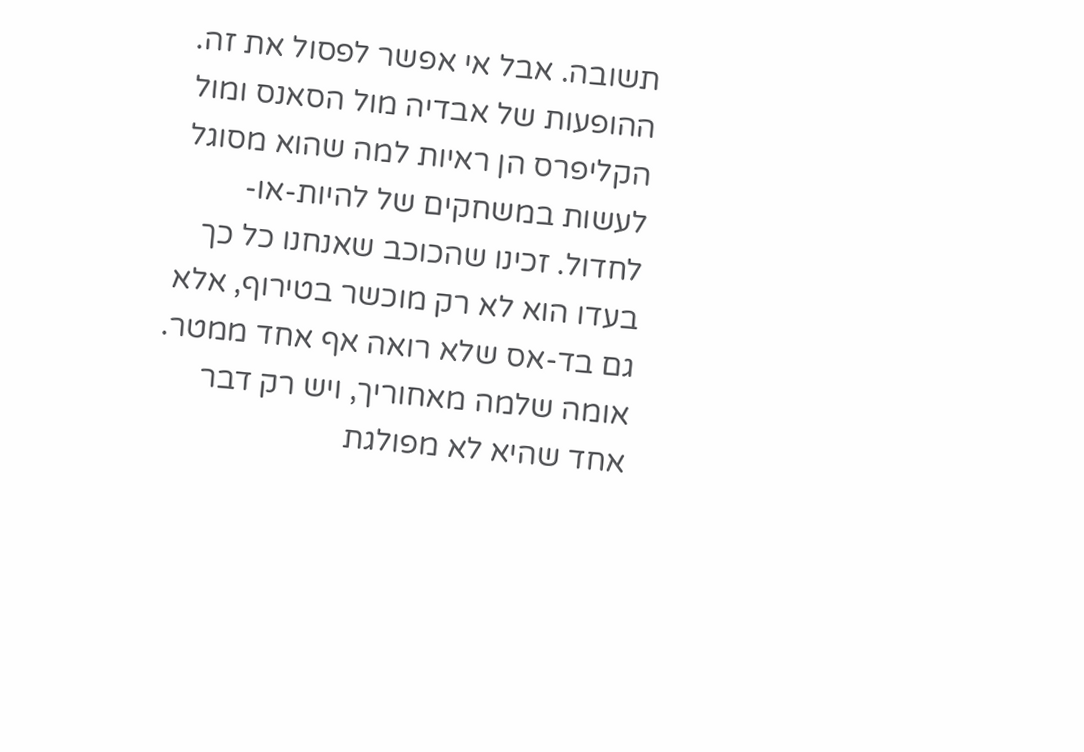תשובה. אבל אי אפשר לפסול את זה.
ההופעות של אבדיה מול הסאנס ומול הקליפרס הן ראיות למה שהוא מסוגל לעשות במשחקים של להיות-או-לחדול. זכינו שהכוכב שאנחנו כל כך בעדו הוא לא רק מוכשר בטירוף, אלא גם בד-אס שלא רואה אף אחד ממטר. אומה שלמה מאחוריך, ויש רק דבר אחד שהיא לא מפולגת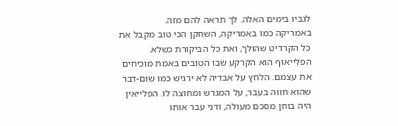לגביו בימים האלה. לך תראה להם מזה.
באמריקה כמו באמריקה, השחקן הכי טוב מקבל את כל הקרדיט שהולך, ואת כל הביקורת כשלא. הפלייאוף הוא הקרקע שבו הטובים באמת מוכיחים את עצמם. הלחץ על אבדיה לא ירגיש כמו שום-דבר שהוא חווה בעבר, על המגרש ומחוצה לו. הפלייאין היה בוחן מסכם מעולה, ודני עבר אותו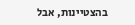בהצטיינות, אבל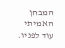המבחן האמיתי עוד לפניו.